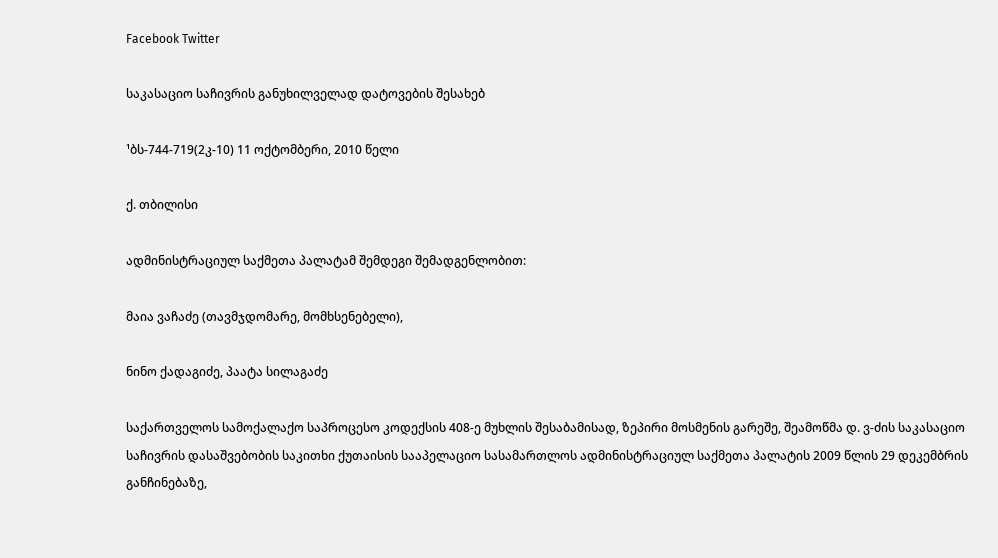Facebook Twitter

საკასაციო საჩივრის განუხილველად დატოვების შესახებ

¹ბს-744-719(2კ-10) 11 ოქტომბერი, 2010 წელი

ქ. თბილისი

ადმინისტრაციულ საქმეთა პალატამ შემდეგი შემადგენლობით:

მაია ვაჩაძე (თავმჯდომარე, მომხსენებელი),

ნინო ქადაგიძე, პაატა სილაგაძე

საქართველოს სამოქალაქო საპროცესო კოდექსის 408-ე მუხლის შესაბამისად, ზეპირი მოსმენის გარეშე, შეამოწმა დ. ვ-ძის საკასაციო საჩივრის დასაშვებობის საკითხი ქუთაისის სააპელაციო სასამართლოს ადმინისტრაციულ საქმეთა პალატის 2009 წლის 29 დეკემბრის განჩინებაზე,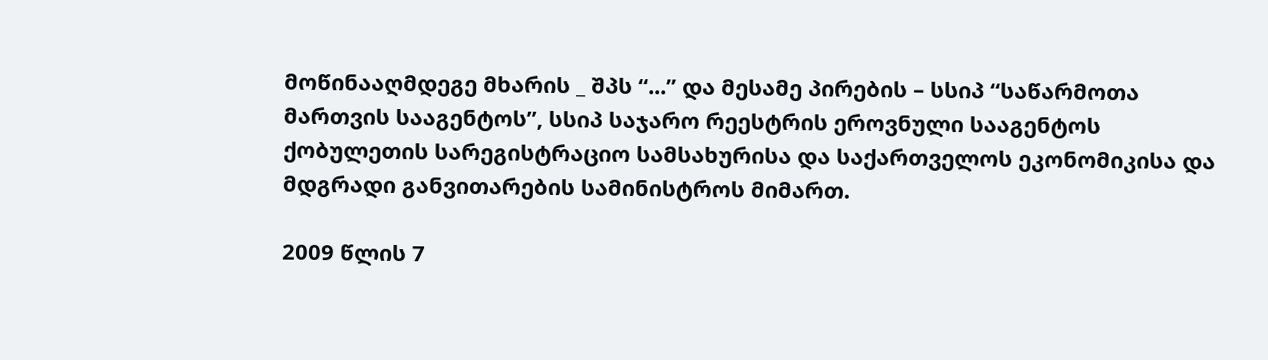მოწინააღმდეგე მხარის _ შპს “...” და მესამე პირების – სსიპ “საწარმოთა მართვის სააგენტოს”, სსიპ საჯარო რეესტრის ეროვნული სააგენტოს ქობულეთის სარეგისტრაციო სამსახურისა და საქართველოს ეკონომიკისა და მდგრადი განვითარების სამინისტროს მიმართ.

2009 წლის 7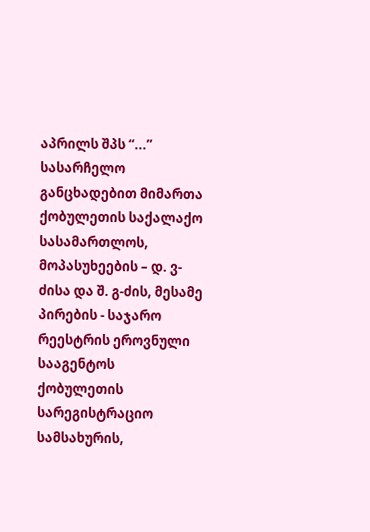აპრილს შპს “...” სასარჩელო განცხადებით მიმართა ქობულეთის საქალაქო სასამართლოს, მოპასუხეების – დ. ვ-ძისა და შ. გ-ძის, მესამე პირების - საჯარო რეესტრის ეროვნული სააგენტოს ქობულეთის სარეგისტრაციო სამსახურის,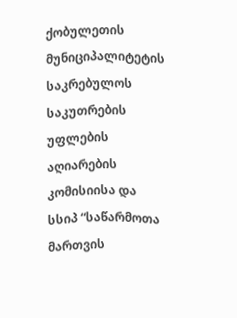ქობულეთის მუნიციპალიტეტის საკრებულოს საკუთრების უფლების აღიარების კომისიისა და სსიპ “საწარმოთა მართვის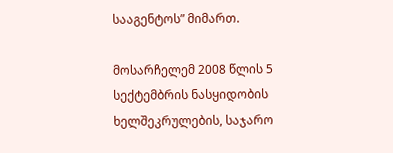სააგენტოს” მიმართ.

მოსარჩელემ 2008 წლის 5 სექტემბრის ნასყიდობის ხელშეკრულების, საჯარო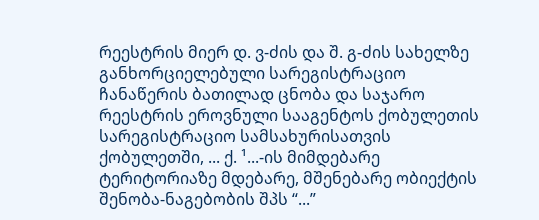რეესტრის მიერ დ. ვ-ძის და შ. გ-ძის სახელზე განხორციელებული სარეგისტრაციო ჩანაწერის ბათილად ცნობა და საჯარო რეესტრის ეროვნული სააგენტოს ქობულეთის სარეგისტრაციო სამსახურისათვის ქობულეთში, ... ქ. ¹...-ის მიმდებარე ტერიტორიაზე მდებარე, მშენებარე ობიექტის შენობა-ნაგებობის შპს “...”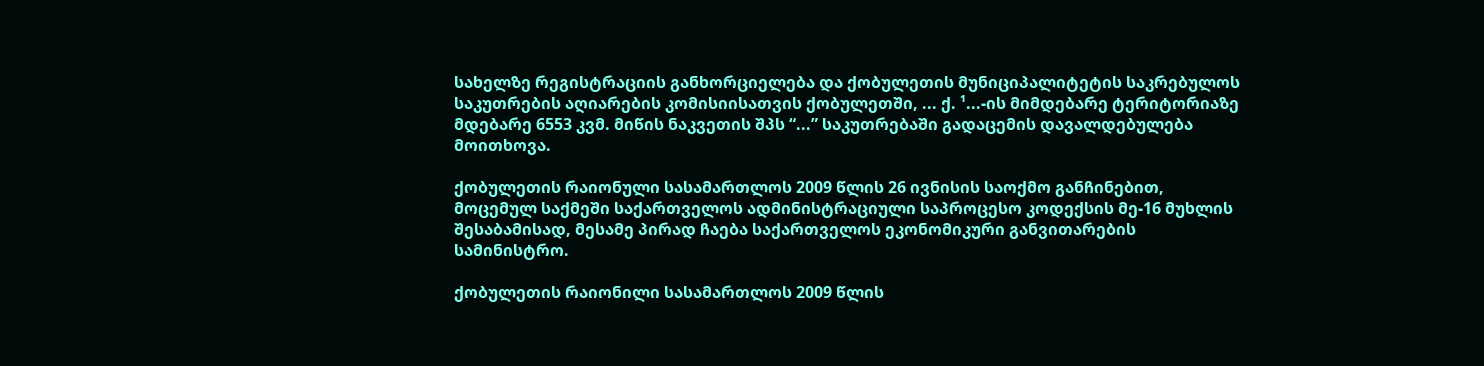სახელზე რეგისტრაციის განხორციელება და ქობულეთის მუნიციპალიტეტის საკრებულოს საკუთრების აღიარების კომისიისათვის ქობულეთში, ... ქ. ¹...-ის მიმდებარე ტერიტორიაზე მდებარე 6553 კვმ. მიწის ნაკვეთის შპს “...” საკუთრებაში გადაცემის დავალდებულება მოითხოვა.

ქობულეთის რაიონული სასამართლოს 2009 წლის 26 ივნისის საოქმო განჩინებით, მოცემულ საქმეში საქართველოს ადმინისტრაციული საპროცესო კოდექსის მე-16 მუხლის შესაბამისად, მესამე პირად ჩაება საქართველოს ეკონომიკური განვითარების სამინისტრო.

ქობულეთის რაიონილი სასამართლოს 2009 წლის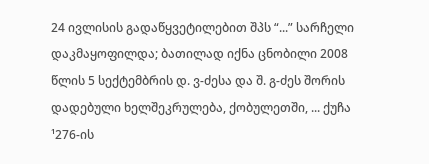24 ივლისის გადაწყვეტილებით შპს “...” სარჩელი დაკმაყოფილდა; ბათილად იქნა ცნობილი 2008 წლის 5 სექტემბრის დ. ვ-ძესა და შ. გ-ძეს შორის დადებული ხელშეკრულება, ქობულეთში, ... ქუჩა ¹276-ის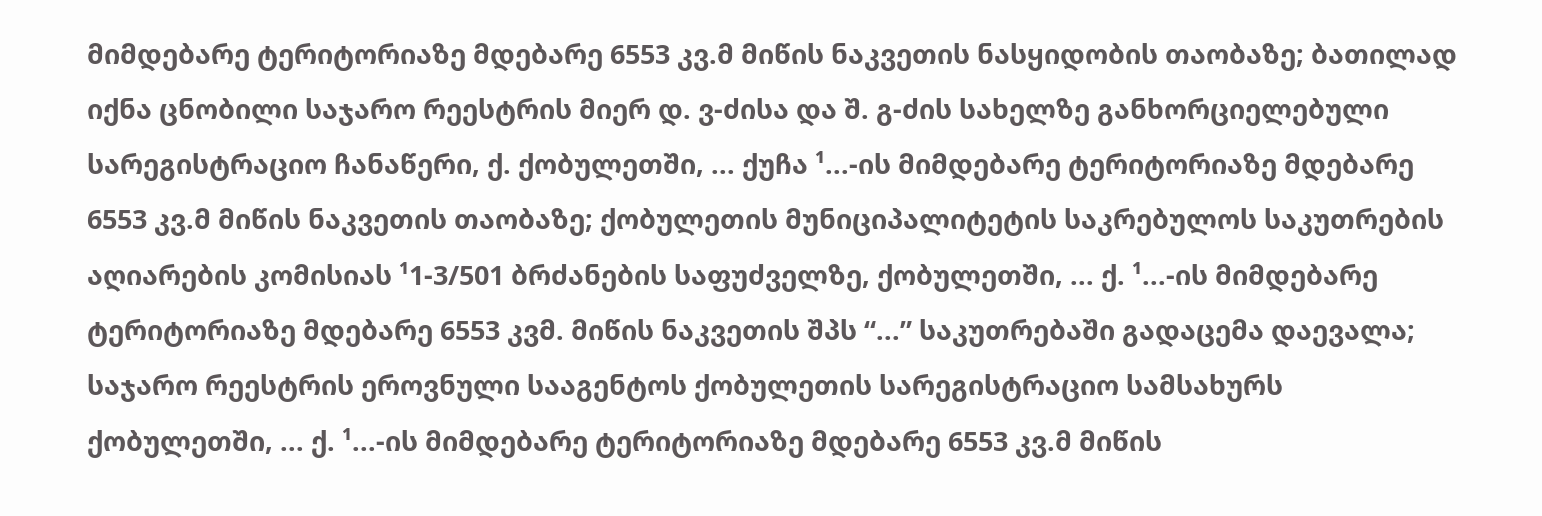მიმდებარე ტერიტორიაზე მდებარე 6553 კვ.მ მიწის ნაკვეთის ნასყიდობის თაობაზე; ბათილად იქნა ცნობილი საჯარო რეესტრის მიერ დ. ვ-ძისა და შ. გ-ძის სახელზე განხორციელებული სარეგისტრაციო ჩანაწერი, ქ. ქობულეთში, ... ქუჩა ¹...-ის მიმდებარე ტერიტორიაზე მდებარე 6553 კვ.მ მიწის ნაკვეთის თაობაზე; ქობულეთის მუნიციპალიტეტის საკრებულოს საკუთრების აღიარების კომისიას ¹1-3/501 ბრძანების საფუძველზე, ქობულეთში, ... ქ. ¹...-ის მიმდებარე ტერიტორიაზე მდებარე 6553 კვმ. მიწის ნაკვეთის შპს “...” საკუთრებაში გადაცემა დაევალა; საჯარო რეესტრის ეროვნული სააგენტოს ქობულეთის სარეგისტრაციო სამსახურს ქობულეთში, ... ქ. ¹...-ის მიმდებარე ტერიტორიაზე მდებარე 6553 კვ.მ მიწის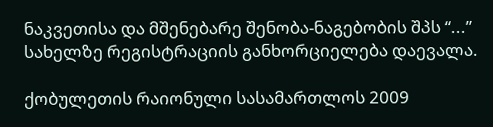ნაკვეთისა და მშენებარე შენობა-ნაგებობის შპს “...” სახელზე რეგისტრაციის განხორციელება დაევალა.

ქობულეთის რაიონული სასამართლოს 2009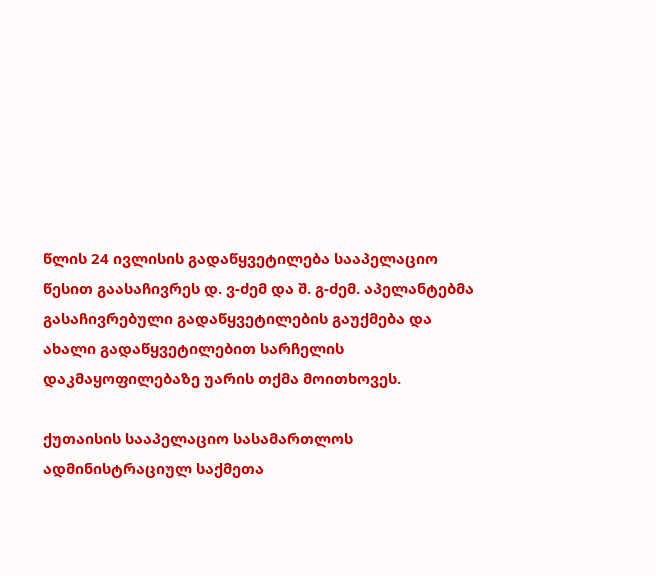წლის 24 ივლისის გადაწყვეტილება სააპელაციო წესით გაასაჩივრეს დ. ვ-ძემ და შ. გ-ძემ. აპელანტებმა გასაჩივრებული გადაწყვეტილების გაუქმება და ახალი გადაწყვეტილებით სარჩელის დაკმაყოფილებაზე უარის თქმა მოითხოვეს.

ქუთაისის სააპელაციო სასამართლოს ადმინისტრაციულ საქმეთა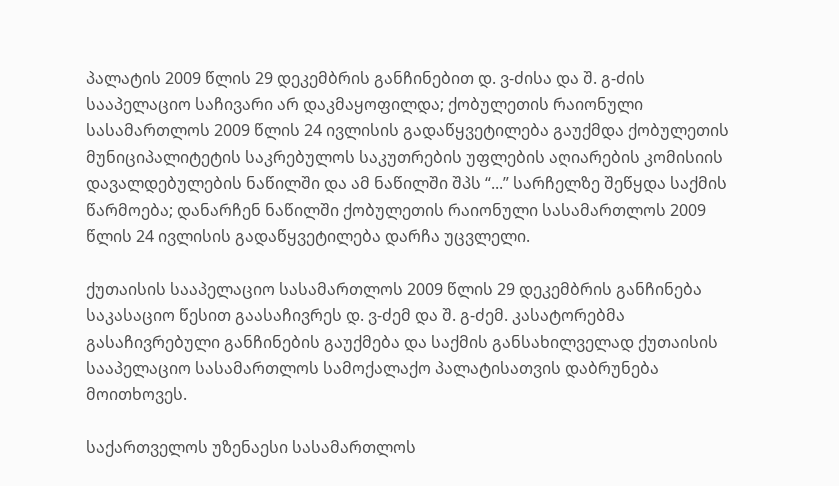პალატის 2009 წლის 29 დეკემბრის განჩინებით დ. ვ-ძისა და შ. გ-ძის სააპელაციო საჩივარი არ დაკმაყოფილდა; ქობულეთის რაიონული სასამართლოს 2009 წლის 24 ივლისის გადაწყვეტილება გაუქმდა ქობულეთის მუნიციპალიტეტის საკრებულოს საკუთრების უფლების აღიარების კომისიის დავალდებულების ნაწილში და ამ ნაწილში შპს “...” სარჩელზე შეწყდა საქმის წარმოება; დანარჩენ ნაწილში ქობულეთის რაიონული სასამართლოს 2009 წლის 24 ივლისის გადაწყვეტილება დარჩა უცვლელი.

ქუთაისის სააპელაციო სასამართლოს 2009 წლის 29 დეკემბრის განჩინება საკასაციო წესით გაასაჩივრეს დ. ვ-ძემ და შ. გ-ძემ. კასატორებმა გასაჩივრებული განჩინების გაუქმება და საქმის განსახილველად ქუთაისის სააპელაციო სასამართლოს სამოქალაქო პალატისათვის დაბრუნება მოითხოვეს.

საქართველოს უზენაესი სასამართლოს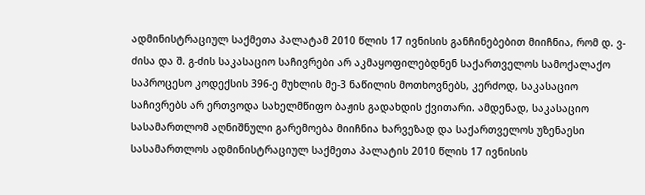ადმინისტრაციულ საქმეთა პალატამ 2010 წლის 17 ივნისის განჩინებებით მიიჩნია, რომ დ. ვ-ძისა და შ. გ-ძის საკასაციო საჩივრები არ აკმაყოფილებდნენ საქართველოს სამოქალაქო საპროცესო კოდექსის 396-ე მუხლის მე-3 ნაწილის მოთხოვნებს, კერძოდ, საკასაციო საჩივრებს არ ერთვოდა სახელმწიფო ბაჟის გადახდის ქვითარი. ამდენად, საკასაციო სასამართლომ აღნიშნული გარემოება მიიჩნია ხარვეზად და საქართველოს უზენაესი სასამართლოს ადმინისტრაციულ საქმეთა პალატის 2010 წლის 17 ივნისის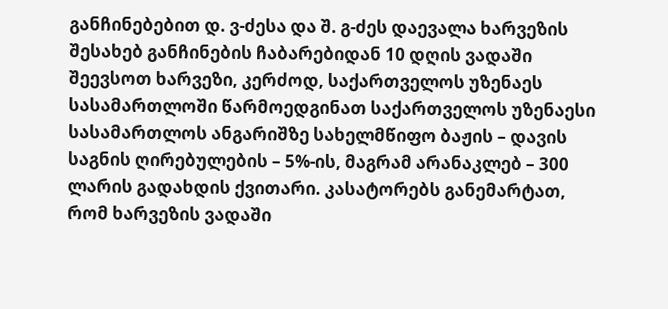განჩინებებით დ. ვ-ძესა და შ. გ-ძეს დაევალა ხარვეზის შესახებ განჩინების ჩაბარებიდან 10 დღის ვადაში შეევსოთ ხარვეზი, კერძოდ, საქართველოს უზენაეს სასამართლოში წარმოედგინათ საქართველოს უზენაესი სასამართლოს ანგარიშზე სახელმწიფო ბაჟის – დავის საგნის ღირებულების – 5%-ის, მაგრამ არანაკლებ – 300 ლარის გადახდის ქვითარი. კასატორებს განემარტათ, რომ ხარვეზის ვადაში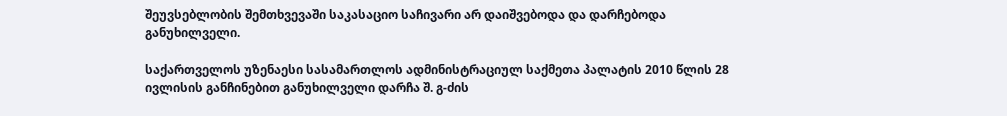შეუვსებლობის შემთხვევაში საკასაციო საჩივარი არ დაიშვებოდა და დარჩებოდა განუხილველი.

საქართველოს უზენაესი სასამართლოს ადმინისტრაციულ საქმეთა პალატის 2010 წლის 28 ივლისის განჩინებით განუხილველი დარჩა შ. გ-ძის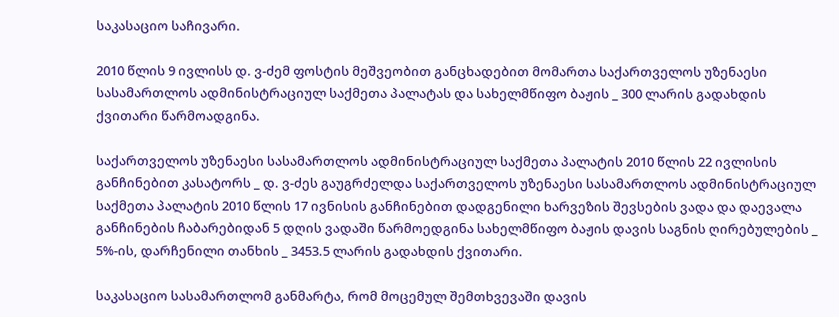საკასაციო საჩივარი.

2010 წლის 9 ივლისს დ. ვ-ძემ ფოსტის მეშვეობით განცხადებით მომართა საქართველოს უზენაესი სასამართლოს ადმინისტრაციულ საქმეთა პალატას და სახელმწიფო ბაჟის _ 300 ლარის გადახდის ქვითარი წარმოადგინა.

საქართველოს უზენაესი სასამართლოს ადმინისტრაციულ საქმეთა პალატის 2010 წლის 22 ივლისის განჩინებით კასატორს _ დ. ვ-ძეს გაუგრძელდა საქართველოს უზენაესი სასამართლოს ადმინისტრაციულ საქმეთა პალატის 2010 წლის 17 ივნისის განჩინებით დადგენილი ხარვეზის შევსების ვადა და დაევალა განჩინების ჩაბარებიდან 5 დღის ვადაში წარმოედგინა სახელმწიფო ბაჟის დავის საგნის ღირებულების _ 5%-ის, დარჩენილი თანხის _ 3453.5 ლარის გადახდის ქვითარი.

საკასაციო სასამართლომ განმარტა, რომ მოცემულ შემთხვევაში დავის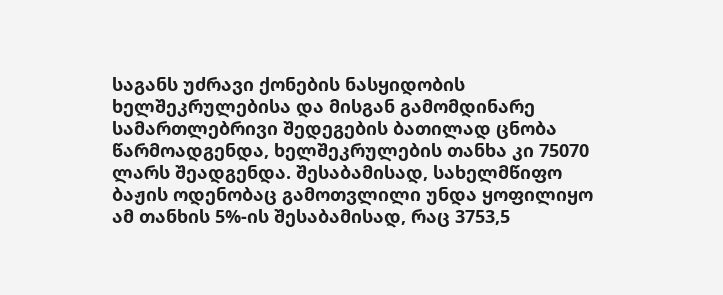საგანს უძრავი ქონების ნასყიდობის ხელშეკრულებისა და მისგან გამომდინარე სამართლებრივი შედეგების ბათილად ცნობა წარმოადგენდა, ხელშეკრულების თანხა კი 75070 ლარს შეადგენდა. შესაბამისად, სახელმწიფო ბაჟის ოდენობაც გამოთვლილი უნდა ყოფილიყო ამ თანხის 5%-ის შესაბამისად, რაც 3753,5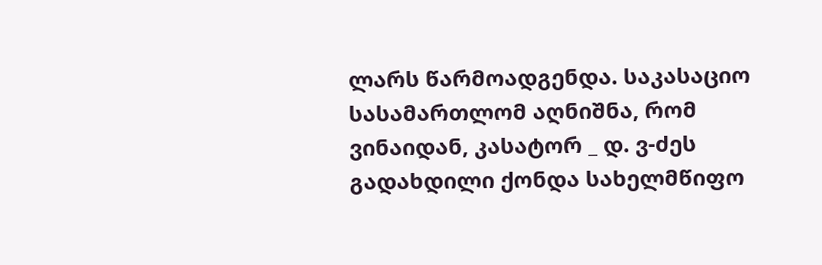ლარს წარმოადგენდა. საკასაციო სასამართლომ აღნიშნა, რომ ვინაიდან, კასატორ _ დ. ვ-ძეს გადახდილი ქონდა სახელმწიფო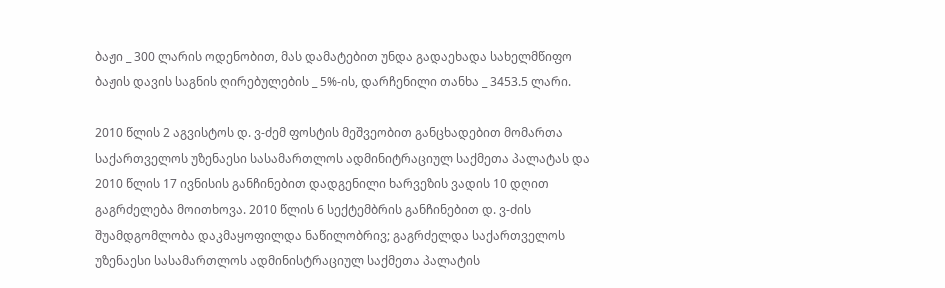ბაჟი _ 300 ლარის ოდენობით, მას დამატებით უნდა გადაეხადა სახელმწიფო ბაჟის დავის საგნის ღირებულების _ 5%-ის, დარჩენილი თანხა _ 3453.5 ლარი.

2010 წლის 2 აგვისტოს დ. ვ-ძემ ფოსტის მეშვეობით განცხადებით მომართა საქართველოს უზენაესი სასამართლოს ადმინიტრაციულ საქმეთა პალატას და 2010 წლის 17 ივნისის განჩინებით დადგენილი ხარვეზის ვადის 10 დღით გაგრძელება მოითხოვა. 2010 წლის 6 სექტემბრის განჩინებით დ. ვ-ძის შუამდგომლობა დაკმაყოფილდა ნაწილობრივ; გაგრძელდა საქართველოს უზენაესი სასამართლოს ადმინისტრაციულ საქმეთა პალატის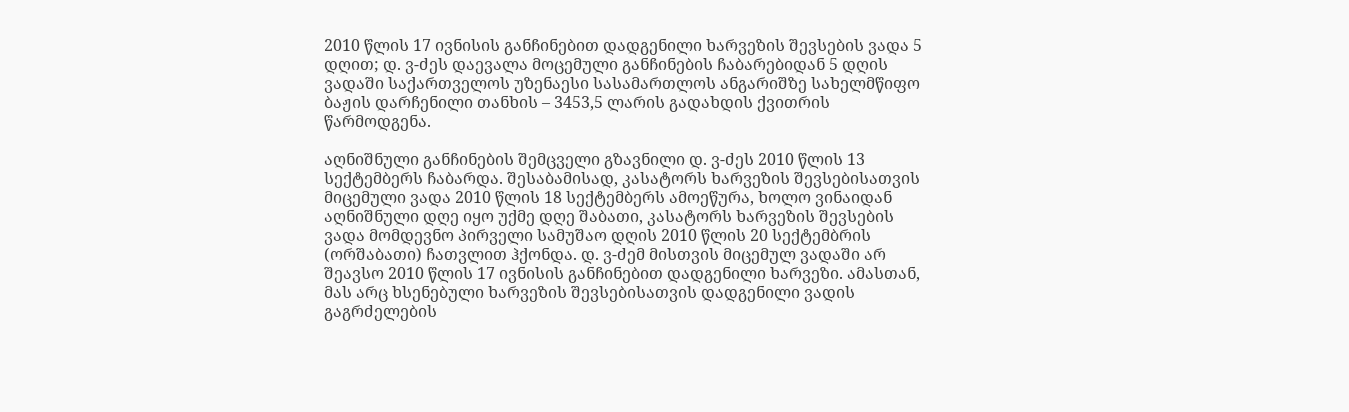2010 წლის 17 ივნისის განჩინებით დადგენილი ხარვეზის შევსების ვადა 5 დღით; დ. ვ-ძეს დაევალა მოცემული განჩინების ჩაბარებიდან 5 დღის ვადაში საქართველოს უზენაესი სასამართლოს ანგარიშზე სახელმწიფო ბაჟის დარჩენილი თანხის – 3453,5 ლარის გადახდის ქვითრის წარმოდგენა.

აღნიშნული განჩინების შემცველი გზავნილი დ. ვ-ძეს 2010 წლის 13 სექტემბერს ჩაბარდა. შესაბამისად, კასატორს ხარვეზის შევსებისათვის მიცემული ვადა 2010 წლის 18 სექტემბერს ამოეწურა, ხოლო ვინაიდან აღნიშნული დღე იყო უქმე დღე შაბათი, კასატორს ხარვეზის შევსების ვადა მომდევნო პირველი სამუშაო დღის 2010 წლის 20 სექტემბრის (ორშაბათი) ჩათვლით ჰქონდა. დ. ვ-ძემ მისთვის მიცემულ ვადაში არ შეავსო 2010 წლის 17 ივნისის განჩინებით დადგენილი ხარვეზი. ამასთან, მას არც ხსენებული ხარვეზის შევსებისათვის დადგენილი ვადის გაგრძელების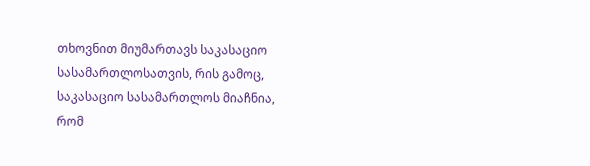თხოვნით მიუმართავს საკასაციო სასამართლოსათვის, რის გამოც, საკასაციო სასამართლოს მიაჩნია, რომ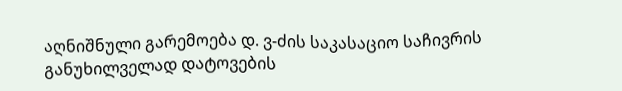აღნიშნული გარემოება დ. ვ-ძის საკასაციო საჩივრის განუხილველად დატოვების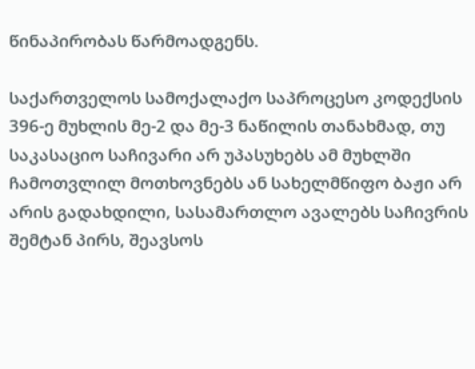წინაპირობას წარმოადგენს.

საქართველოს სამოქალაქო საპროცესო კოდექსის 396-ე მუხლის მე-2 და მე-3 ნაწილის თანახმად, თუ საკასაციო საჩივარი არ უპასუხებს ამ მუხლში ჩამოთვლილ მოთხოვნებს ან სახელმწიფო ბაჟი არ არის გადახდილი, სასამართლო ავალებს საჩივრის შემტან პირს, შეავსოს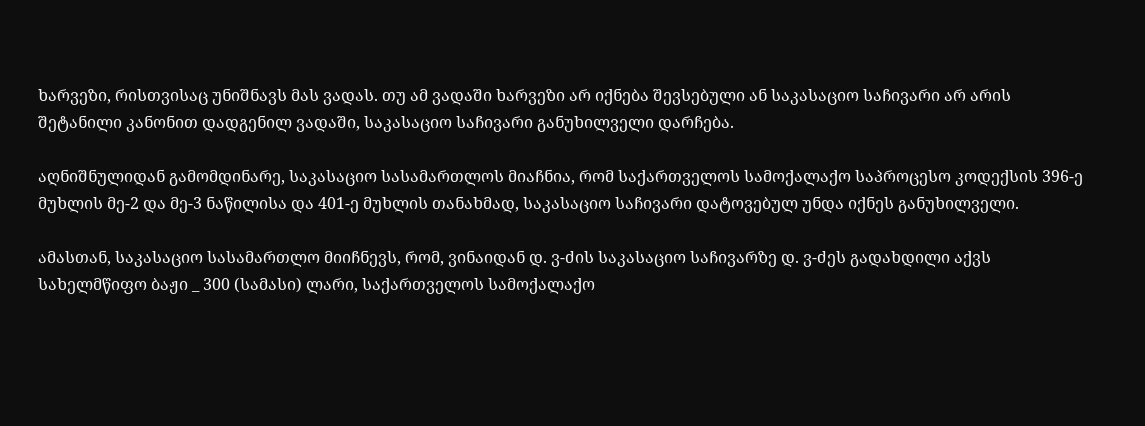ხარვეზი, რისთვისაც უნიშნავს მას ვადას. თუ ამ ვადაში ხარვეზი არ იქნება შევსებული ან საკასაციო საჩივარი არ არის შეტანილი კანონით დადგენილ ვადაში, საკასაციო საჩივარი განუხილველი დარჩება.

აღნიშნულიდან გამომდინარე, საკასაციო სასამართლოს მიაჩნია, რომ საქართველოს სამოქალაქო საპროცესო კოდექსის 396-ე მუხლის მე-2 და მე-3 ნაწილისა და 401-ე მუხლის თანახმად, საკასაციო საჩივარი დატოვებულ უნდა იქნეს განუხილველი.

ამასთან, საკასაციო სასამართლო მიიჩნევს, რომ, ვინაიდან დ. ვ-ძის საკასაციო საჩივარზე დ. ვ-ძეს გადახდილი აქვს სახელმწიფო ბაჟი _ 300 (სამასი) ლარი, საქართველოს სამოქალაქო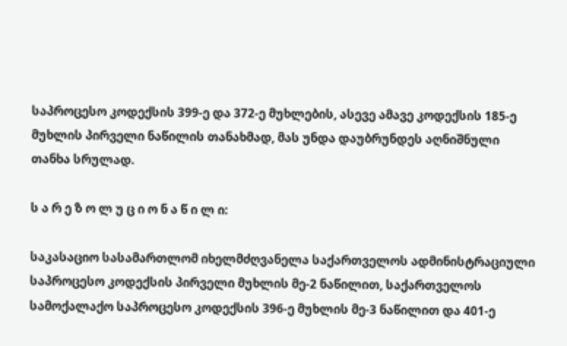საპროცესო კოდექსის 399-ე და 372-ე მუხლების, ასევე ამავე კოდექსის 185-ე მუხლის პირველი ნაწილის თანახმად, მას უნდა დაუბრუნდეს აღნიშნული თანხა სრულად.

ს ა რ ე ზ ო ლ უ ც ი ო ნ ა წ ი ლ ი:

საკასაციო სასამართლომ იხელმძღვანელა საქართველოს ადმინისტრაციული საპროცესო კოდექსის პირველი მუხლის მე-2 ნაწილით, საქართველოს სამოქალაქო საპროცესო კოდექსის 396-ე მუხლის მე-3 ნაწილით და 401-ე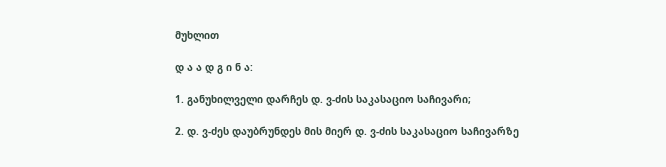მუხლით

დ ა ა დ გ ი ნ ა:

1. განუხილველი დარჩეს დ. ვ-ძის საკასაციო საჩივარი;

2. დ. ვ-ძეს დაუბრუნდეს მის მიერ დ. ვ-ძის საკასაციო საჩივარზე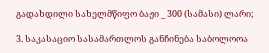გადახდილი სახელმწიფო ბაჟი _ 300 (სამასი) ლარი;

3. საკასაციო სასამართლოს განჩინება საბოლოოა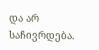და არ საჩივრდება.